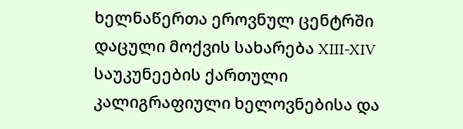ხელნაწერთა ეროვნულ ცენტრში დაცული მოქვის სახარება XIII-XIV საუკუნეების ქართული კალიგრაფიული ხელოვნებისა და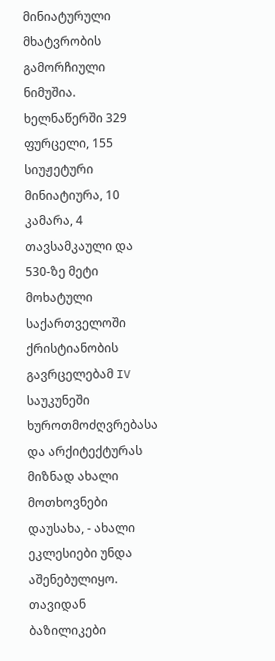მინიატურული მხატვრობის გამორჩიული ნიმუშია. ხელნაწერში 329 ფურცელი, 155 სიუჟეტური მინიატიურა, 10 კამარა, 4 თავსამკაული და 530-ზე მეტი მოხატული
საქართველოში ქრისტიანობის გავრცელებამ IV საუკუნეში ხუროთმოძღვრებასა და არქიტექტურას მიზნად ახალი მოთხოვნები დაუსახა, - ახალი ეკლესიები უნდა აშენებულიყო. თავიდან ბაზილიკები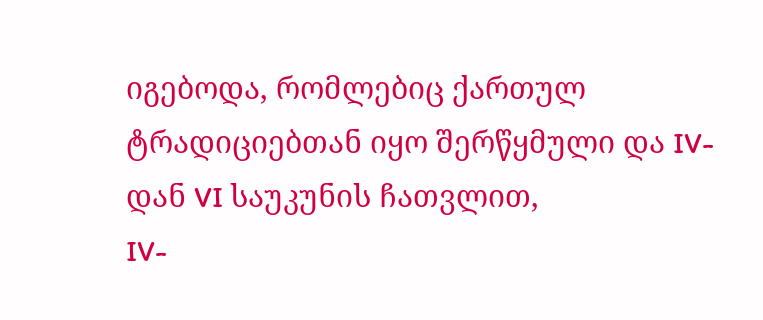იგებოდა, რომლებიც ქართულ ტრადიციებთან იყო შერწყმული და IV-დან VI საუკუნის ჩათვლით,
IV-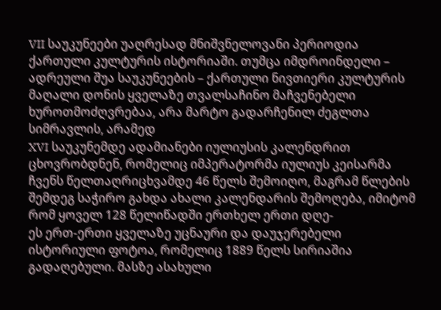VII საუკუნეები უაღრესად მნიშვნელოვანი პერიოდია ქართული კულტურის ისტორიაში. თუმცა იმდროინდელი – ადრეული შუა საუკუნეების – ქართული ნივთიერი კულტურის მაღალი დონის ყველაზე თვალსაჩინო მაჩვენებელი ხუროთმოძღვრებაა, არა მარტო გადარჩენილ ძეგლთა სიმრავლის, არამედ
XVI საუკუნემდე ადამიანები იულიუსის კალენდრით ცხოვრობდნენ, რომელიც იმპერატორმა იულიუს კეისარმა ჩვენს წელთაღრიცხვამდე 46 წელს შემოიღო, მაგრამ წლების შემდეგ საჭირო გახდა ახალი კალენდარის შემოღება, იმიტომ რომ ყოველ 128 წელიწადში ერთხელ ერთი დღე-
ეს ერთ-ერთი ყველაზე უცნაური და დაუჯერებელი ისტორიული ფოტოა, რომელიც 1889 წელს სირიაშია გადაღებული. მასზე ასახული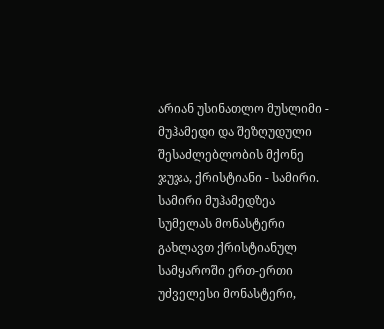არიან უსინათლო მუსლიმი - მუჰამედი და შეზღუდული შესაძლებლობის მქონე ჯუჯა, ქრისტიანი - სამირი. სამირი მუჰამედზეა
სუმელას მონასტერი გახლავთ ქრისტიანულ სამყაროში ერთ-ერთი უძველესი მონასტერი,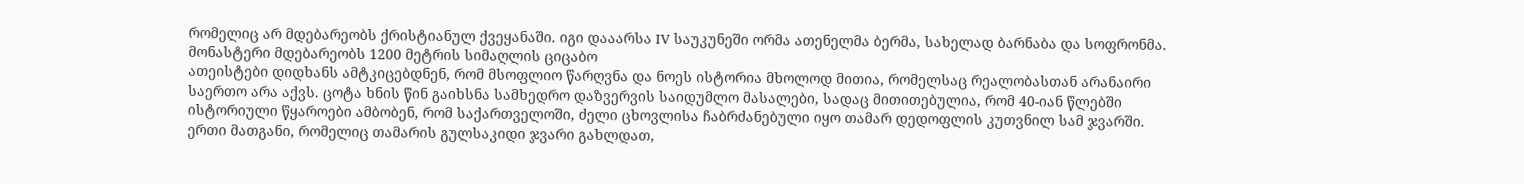რომელიც არ მდებარეობს ქრისტიანულ ქვეყანაში. იგი დააარსა IV საუკუნეში ორმა ათენელმა ბერმა, სახელად ბარნაბა და სოფრონმა. მონასტერი მდებარეობს 1200 მეტრის სიმაღლის ციცაბო
ათეისტები დიდხანს ამტკიცებდნენ, რომ მსოფლიო წარღვნა და ნოეს ისტორია მხოლოდ მითია, რომელსაც რეალობასთან არანაირი საერთო არა აქვს. ცოტა ხნის წინ გაიხსნა სამხედრო დაზვერვის საიდუმლო მასალები, სადაც მითითებულია, რომ 40-იან წლებში
ისტორიული წყაროები ამბობენ, რომ საქართველოში, ძელი ცხოვლისა ჩაბრძანებული იყო თამარ დედოფლის კუთვნილ სამ ჯვარში. ერთი მათგანი, რომელიც თამარის გულსაკიდი ჯვარი გახლდათ,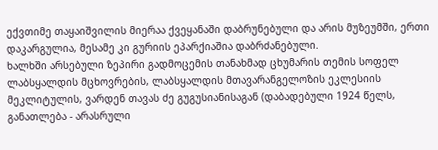ექვთიმე თაყაიშვილის მიერაა ქვეყანაში დაბრუნებული და არის მუზეუმში, ერთი დაკარგულია, მესამე კი გურიის ეპარქიაშია დაბრძანებული.
ხალხში არსებული ზეპირი გადმოცემის თანახმად ცხუმარის თემის სოფელ ლაბსყალდის მცხოვრების, ლაბსყალდის მთავარანგელოზის ეკლესიის მეკლიტულის, ვარდენ თავას ძე გუგუსიანისაგან (დაბადებული 1924 წელს, განათლება - არასრული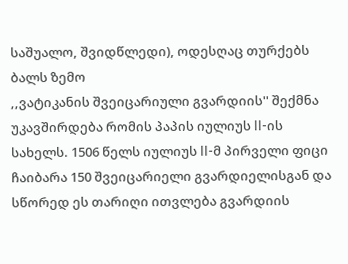საშუალო, შვიდწლედი), ოდესღაც თურქებს ბალს ზემო
,,ვატიკანის შვეიცარიული გვარდიის'' შექმნა უკავშირდება რომის პაპის იულიუს II-ის სახელს. 1506 წელს იულიუს II-მ პირველი ფიცი ჩაიბარა 150 შვეიცარიელი გვარდიელისგან და სწორედ ეს თარიღი ითვლება გვარდიის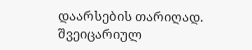დაარსების თარიღად. შვეიცარიულ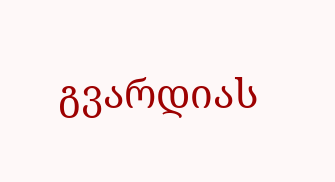გვარდიას